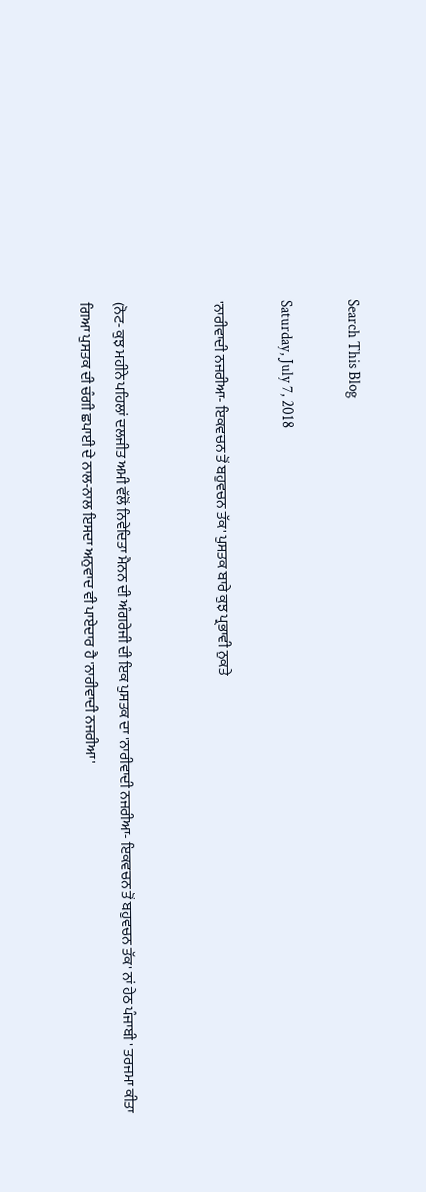Search This Blog

Saturday, July 7, 2018

'ਨਾਰੀਵਾਦੀ ਨਜਰੀਆ- ਇਕਵਚਨ ਤੋਂ ਬਹੁਵਚਨ ਤੱਕ' ਪੁਸਤਕ ਬਾਰੇ ਕੁਝ ਪ੍ਰਭਾਵੀ ਨੁਕਤੇ


(ਨੋਟ- ਕੁਝ ਮਹੀਨੇ ਪਹਿਲਾਂ ਦਲਜੀਤ ਅਮੀ ਵੱਲੋਂ ਨਿਵੇਦਿਤਾ ਮੈਨਨ ਦੀ ਅੰਗਰੇਜੀ ਦੀ ਇਕ ਪੁਸਤਕ ਦਾ 'ਨਾਰੀਵਾਦੀ ਨਜਰੀਆ- ਇਕਵਚਨ ਤੋਂ ਬਹੁਵਚਨ ਤੱਕ' ਨਾਂ ਹੇਠ ਪੰਜਾਬੀ ' ਤਰਜਮਾ ਕੀਤਾ ਗਿਆ ਪੁਸਤਕ ਦੀ ਚੰਗੀ ਛਪਾਈ ਦੇ ਨਾਲ-ਨਾਲ ਇਸਦਾ ਅਨੁਵਾਦ ਵੀ ਪਾਏਦਾਰ ਹੈ 'ਨਾਰੀਵਾਦੀ ਨਜਰੀਆ'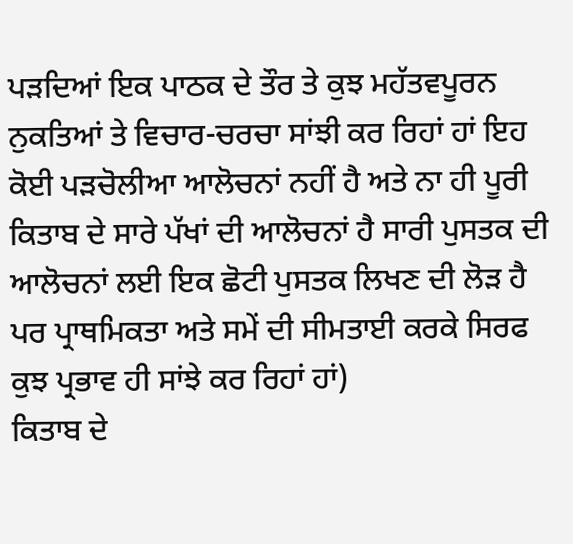ਪੜਦਿਆਂ ਇਕ ਪਾਠਕ ਦੇ ਤੌਰ ਤੇ ਕੁਝ ਮਹੱਤਵਪੂਰਨ ਨੁਕਤਿਆਂ ਤੇ ਵਿਚਾਰ-ਚਰਚਾ ਸਾਂਝੀ ਕਰ ਰਿਹਾਂ ਹਾਂ ਇਹ ਕੋਈ ਪੜਚੋਲੀਆ ਆਲੋਚਨਾਂ ਨਹੀਂ ਹੈ ਅਤੇ ਨਾ ਹੀ ਪੂਰੀ ਕਿਤਾਬ ਦੇ ਸਾਰੇ ਪੱਖਾਂ ਦੀ ਆਲੋਚਨਾਂ ਹੈ ਸਾਰੀ ਪੁਸਤਕ ਦੀ ਆਲੋਚਨਾਂ ਲਈ ਇਕ ਛੋਟੀ ਪੁਸਤਕ ਲਿਖਣ ਦੀ ਲੋੜ ਹੈ ਪਰ ਪ੍ਰਾਥਮਿਕਤਾ ਅਤੇ ਸਮੇਂ ਦੀ ਸੀਮਤਾਈ ਕਰਕੇ ਸਿਰਫ ਕੁਝ ਪ੍ਰਭਾਵ ਹੀ ਸਾਂਝੇ ਕਰ ਰਿਹਾਂ ਹਾਂ)
ਕਿਤਾਬ ਦੇ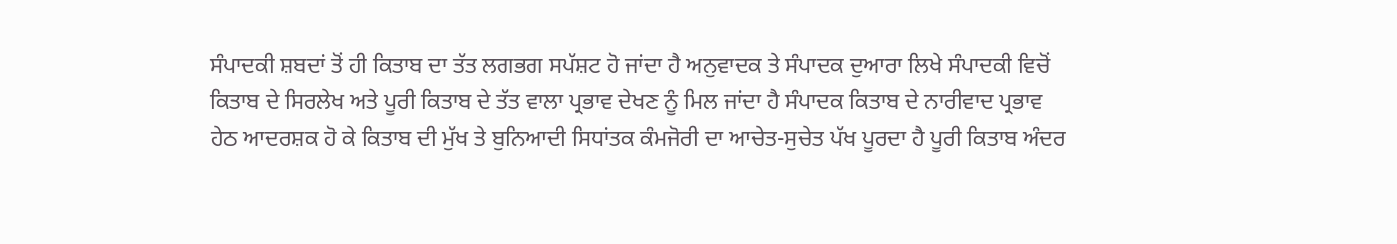ਸੰਪਾਦਕੀ ਸ਼ਬਦਾਂ ਤੋਂ ਹੀ ਕਿਤਾਬ ਦਾ ਤੱਤ ਲਗਭਗ ਸਪੱਸ਼ਟ ਹੋ ਜਾਂਦਾ ਹੈ ਅਨੁਵਾਦਕ ਤੇ ਸੰਪਾਦਕ ਦੁਆਰਾ ਲਿਖੇ ਸੰਪਾਦਕੀ ਵਿਚੋਂ ਕਿਤਾਬ ਦੇ ਸਿਰਲੇਖ ਅਤੇ ਪੂਰੀ ਕਿਤਾਬ ਦੇ ਤੱਤ ਵਾਲਾ ਪ੍ਰਭਾਵ ਦੇਖਣ ਨੂੰ ਮਿਲ ਜਾਂਦਾ ਹੈ ਸੰਪਾਦਕ ਕਿਤਾਬ ਦੇ ਨਾਰੀਵਾਦ ਪ੍ਰਭਾਵ ਹੇਠ ਆਦਰਸ਼ਕ ਹੋ ਕੇ ਕਿਤਾਬ ਦੀ ਮੁੱਖ ਤੇ ਬੁਨਿਆਦੀ ਸਿਧਾਂਤਕ ਕੰਮਜੋਰੀ ਦਾ ਆਚੇਤ-ਸੁਚੇਤ ਪੱਖ ਪੂਰਦਾ ਹੈ ਪੂਰੀ ਕਿਤਾਬ ਅੰਦਰ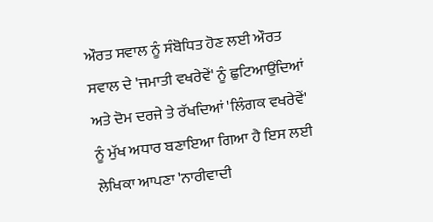ਔਰਤ ਸਵਾਲ ਨੂੰ ਸੰਬੋਧਿਤ ਹੋਣ ਲਈ ਔਰਤ ਸਵਾਲ ਦੇ 'ਜਮਾਤੀ ਵਖਰੇਵੇਂ' ਨੂੰ ਛੁਟਿਆਉਂਦਿਆਂ ਅਤੇ ਦੋਮ ਦਰਜੇ ਤੇ ਰੱਖਦਿਆਂ 'ਲਿੰਗਕ ਵਖਰੇਵੇਂ' ਨੂੰ ਮੁੱਖ ਅਧਾਰ ਬਣਾਇਆ ਗਿਆ ਹੈ ਇਸ ਲਈ ਲੇਖਿਕਾ ਆਪਣਾ 'ਨਾਰੀਵਾਦੀ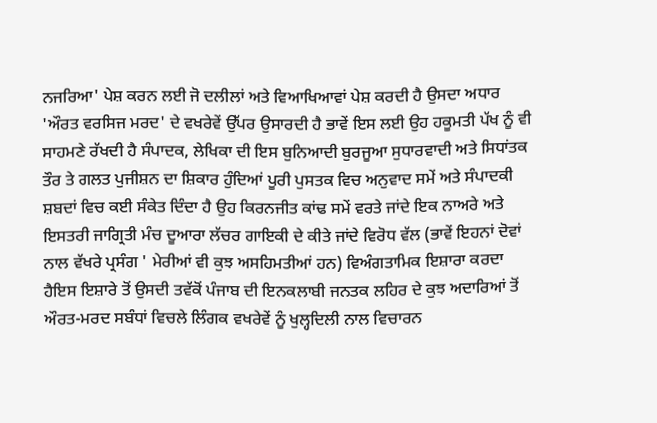ਨਜਰਿਆ' ਪੇਸ਼ ਕਰਨ ਲਈ ਜੋ ਦਲੀਲਾਂ ਅਤੇ ਵਿਆਖਿਆਵਾਂ ਪੇਸ਼ ਕਰਦੀ ਹੈ ਉਸਦਾ ਅਧਾਰ 'ਔਰਤ ਵਰਸਿਜ ਮਰਦ' ਦੇ ਵਖਰੇਵੇਂ ਉੱਪਰ ਉਸਾਰਦੀ ਹੈ ਭਾਵੇਂ ਇਸ ਲਈ ਉਹ ਹਕੂਮਤੀ ਪੱਖ ਨੂੰ ਵੀ ਸਾਹਮਣੇ ਰੱਖਦੀ ਹੈ ਸੰਪਾਦਕ, ਲੇਖਿਕਾ ਦੀ ਇਸ ਬੁਨਿਆਦੀ ਬੁਰਜੂਆ ਸੁਧਾਰਵਾਦੀ ਅਤੇ ਸਿਧਾਂਤਕ ਤੌਰ ਤੇ ਗਲਤ ਪੁਜੀਸ਼ਨ ਦਾ ਸ਼ਿਕਾਰ ਹੁੰਦਿਆਂ ਪੂਰੀ ਪੁਸਤਕ ਵਿਚ ਅਨੁਵਾਦ ਸਮੇਂ ਅਤੇ ਸੰਪਾਦਕੀ ਸ਼ਬਦਾਂ ਵਿਚ ਕਈ ਸੰਕੇਤ ਦਿੰਦਾ ਹੈ ਉਹ ਕਿਰਨਜੀਤ ਕਾਂਢ ਸਮੇਂ ਵਰਤੇ ਜਾਂਦੇ ਇਕ ਨਾਅਰੇ ਅਤੇ ਇਸਤਰੀ ਜਾਗ੍ਰਿਤੀ ਮੰਚ ਦੂਆਰਾ ਲੱਚਰ ਗਾਇਕੀ ਦੇ ਕੀਤੇ ਜਾਂਦੇ ਵਿਰੋਧ ਵੱਲ (ਭਾਵੇਂ ਇਹਨਾਂ ਦੋਵਾਂ ਨਾਲ ਵੱਖਰੇ ਪ੍ਰਸੰਗ ' ਮੇਰੀਆਂ ਵੀ ਕੁਝ ਅਸਹਿਮਤੀਆਂ ਹਨ) ਵਿਅੰਗਤਾਮਿਕ ਇਸ਼ਾਰਾ ਕਰਦਾ ਹੈਇਸ ਇਸ਼ਾਰੇ ਤੋਂ ਉਸਦੀ ਤਵੱਕੋਂ ਪੰਜਾਬ ਦੀ ਇਨਕਲਾਬੀ ਜਨਤਕ ਲਹਿਰ ਦੇ ਕੁਝ ਅਦਾਰਿਆਂ ਤੋਂ ਔਰਤ-ਮਰਦ ਸਬੰਧਾਂ ਵਿਚਲੇ ਲਿੰਗਕ ਵਖਰੇਵੇਂ ਨੂੰ ਖੁਲ੍ਹਦਿਲੀ ਨਾਲ ਵਿਚਾਰਨ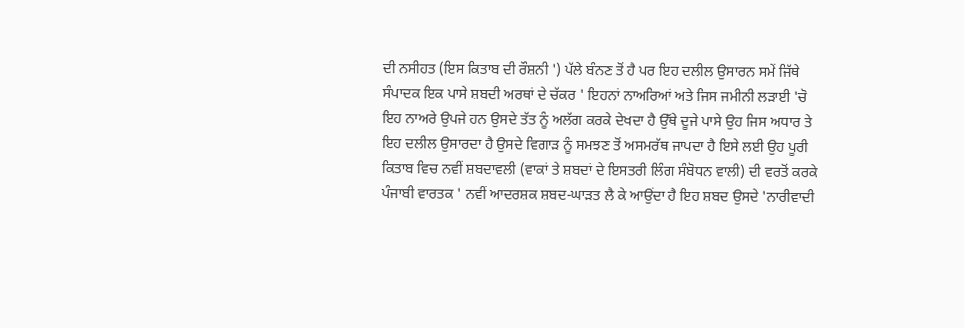ਦੀ ਨਸੀਹਤ (ਇਸ ਕਿਤਾਬ ਦੀ ਰੌਸ਼ਨੀ ') ਪੱਲੇ ਬੰਨਣ ਤੋਂ ਹੈ ਪਰ ਇਹ ਦਲੀਲ ਉਸਾਰਨ ਸਮੇਂ ਜਿੱਥੇ ਸੰਪਾਦਕ ਇਕ ਪਾਸੇ ਸ਼ਬਦੀ ਅਰਥਾਂ ਦੇ ਚੱਕਰ ' ਇਹਨਾਂ ਨਾਅਰਿਆਂ ਅਤੇ ਜਿਸ ਜਮੀਨੀ ਲੜਾਈ 'ਚੋ ਇਹ ਨਾਅਰੇ ਉਪਜੇ ਹਨ ਉਸਦੇ ਤੱਤ ਨੂੰ ਅਲੱਗ ਕਰਕੇ ਦੇਖਦਾ ਹੈ ਉੱਥੇ ਦੂਜੇ ਪਾਸੇ ਉਹ ਜਿਸ ਅਧਾਰ ਤੇ ਇਹ ਦਲੀਲ ਉਸਾਰਦਾ ਹੈ ਉਸਦੇ ਵਿਗਾੜ ਨੂੰ ਸਮਝਣ ਤੋਂ ਅਸਮਰੱਥ ਜਾਪਦਾ ਹੈ ਇਸੇ ਲਈ ਉਹ ਪੂਰੀ ਕਿਤਾਬ ਵਿਚ ਨਵੀਂ ਸ਼ਬਦਾਵਲੀ (ਵਾਕਾਂ ਤੇ ਸ਼ਬਦਾਂ ਦੇ ਇਸਤਰੀ ਲਿੰਗ ਸੰਬੋਧਨ ਵਾਲੀ) ਦੀ ਵਰਤੋਂ ਕਰਕੇ ਪੰਜਾਬੀ ਵਾਰਤਕ ' ਨਵੀਂ ਆਦਰਸ਼ਕ ਸ਼ਬਦ-ਘਾੜਤ ਲੈ ਕੇ ਆਉਂਦਾ ਹੈ ਇਹ ਸ਼ਬਦ ਉਸਦੇ 'ਨਾਰੀਵਾਦੀ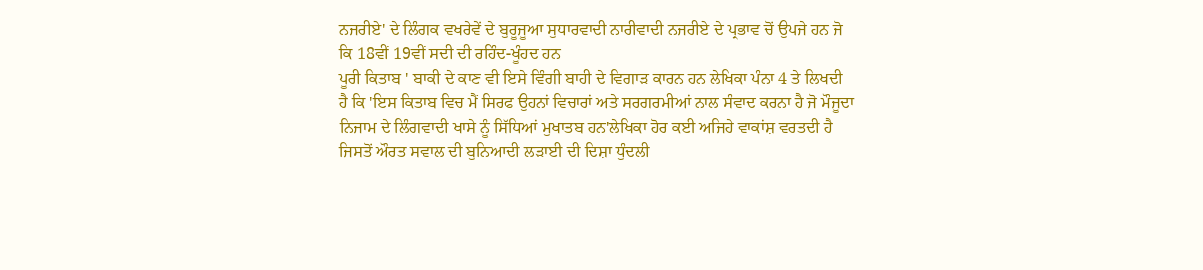ਨਜਰੀਏ' ਦੇ ਲਿੰਗਕ ਵਖਰੇਵੇਂ ਦੇ ਬੁਰੂਜੂਆ ਸੁਧਾਰਵਾਦੀ ਨਾਰੀਵਾਦੀ ਨਜਰੀਏ ਦੇ ਪ੍ਰਭਾਵ ਚੋਂ ਉਪਜੇ ਹਨ ਜੋ ਕਿ 18ਵੀਂ 19ਵੀਂ ਸਦੀ ਦੀ ਰਹਿੰਦ-ਖੂੰਹਦ ਹਨ
ਪੂਰੀ ਕਿਤਾਬ ' ਬਾਕੀ ਦੇ ਕਾਣ ਵੀ ਇਸੇ ਵਿੰਗੀ ਬਾਹੀ ਦੇ ਵਿਗਾੜ ਕਾਰਨ ਹਨ ਲੇਖਿਕਾ ਪੰਨਾ 4 ਤੇ ਲਿਖਦੀ ਹੈ ਕਿ 'ਇਸ ਕਿਤਾਬ ਵਿਚ ਮੈਂ ਸਿਰਫ ਉਹਨਾਂ ਵਿਚਾਰਾਂ ਅਤੇ ਸਰਗਰਮੀਆਂ ਨਾਲ ਸੰਵਾਦ ਕਰਨਾ ਹੈ ਜੋ ਮੌਜੂਦਾ ਨਿਜਾਮ ਦੇ ਲਿੰਗਵਾਦੀ ਖਾਸੇ ਨੂੰ ਸਿੱਧਿਆਂ ਮੁਖਾਤਬ ਹਨ'ਲੇਖਿਕਾ ਹੋਰ ਕਈ ਅਜਿਹੇ ਵਾਕਾਂਸ਼ ਵਰਤਦੀ ਹੈ ਜਿਸਤੋਂ ਔਰਤ ਸਵਾਲ ਦੀ ਬੁਨਿਆਦੀ ਲੜਾਈ ਦੀ ਦਿਸ਼ਾ ਧੁੰਦਲੀ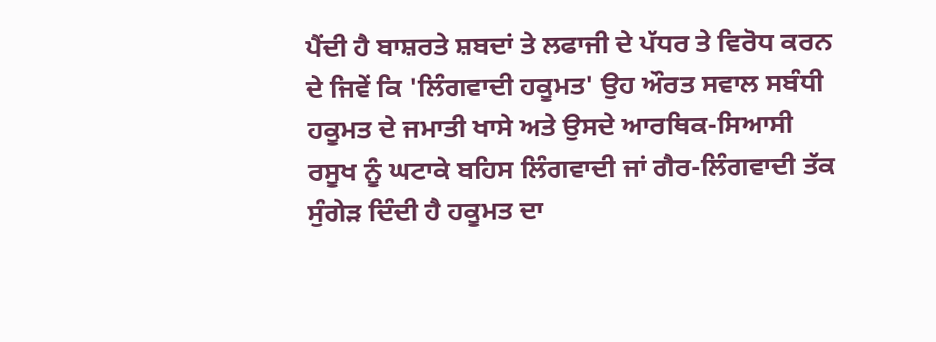ਪੈਂਦੀ ਹੈ ਬਾਸ਼ਰਤੇ ਸ਼ਬਦਾਂ ਤੇ ਲਫਾਜੀ ਦੇ ਪੱਧਰ ਤੇ ਵਿਰੋਧ ਕਰਨ ਦੇ ਜਿਵੇਂ ਕਿ 'ਲਿੰਗਵਾਦੀ ਹਕੂਮਤ' ਉਹ ਔਰਤ ਸਵਾਲ ਸਬੰਧੀ ਹਕੂਮਤ ਦੇ ਜਮਾਤੀ ਖਾਸੇ ਅਤੇ ਉਸਦੇ ਆਰਥਿਕ-ਸਿਆਸੀ ਰਸੂਖ ਨੂੰ ਘਟਾਕੇ ਬਹਿਸ ਲਿੰਗਵਾਦੀ ਜਾਂ ਗੈਰ-ਲਿੰਗਵਾਦੀ ਤੱਕ ਸੁੰਗੇੜ ਦਿੰਦੀ ਹੈ ਹਕੂਮਤ ਦਾ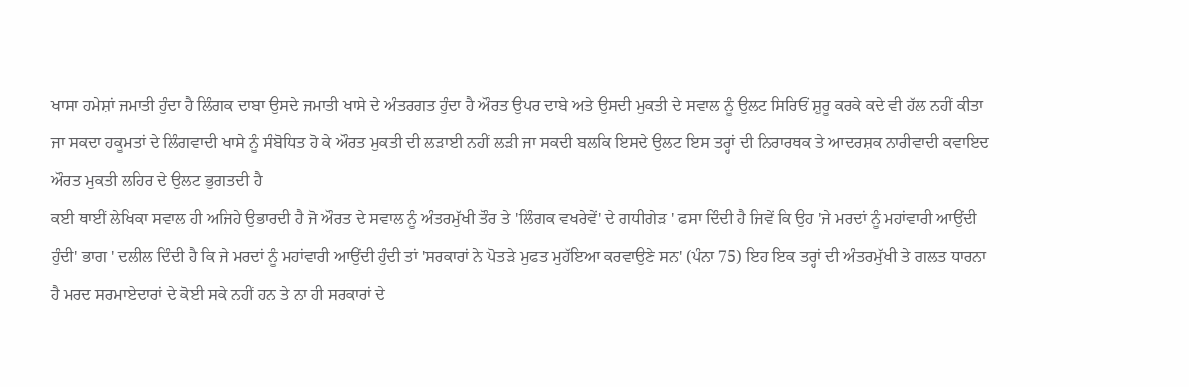ਖਾਸਾ ਹਮੇਸ਼ਾਂ ਜਮਾਤੀ ਹੁੰਦਾ ਹੈ ਲਿੰਗਕ ਦਾਬਾ ਉਸਦੇ ਜਮਾਤੀ ਖਾਸੇ ਦੇ ਅੰਤਰਗਤ ਹੁੰਦਾ ਹੈ ਔਰਤ ਉਪਰ ਦਾਬੇ ਅਤੇ ਉਸਦੀ ਮੁਕਤੀ ਦੇ ਸਵਾਲ ਨੂੰ ਉਲਟ ਸਿਰਿਓਂ ਸ਼ੁਰੂ ਕਰਕੇ ਕਦੇ ਵੀ ਹੱਲ ਨਹੀਂ ਕੀਤਾ ਜਾ ਸਕਦਾ ਹਕੂਮਤਾਂ ਦੇ ਲਿੰਗਵਾਦੀ ਖਾਸੇ ਨੂੰ ਸੰਬੋਧਿਤ ਹੋ ਕੇ ਔਰਤ ਮੁਕਤੀ ਦੀ ਲੜਾਈ ਨਹੀਂ ਲੜੀ ਜਾ ਸਕਦੀ ਬਲਕਿ ਇਸਦੇ ਉਲਟ ਇਸ ਤਰ੍ਹਾਂ ਦੀ ਨਿਰਾਰਥਕ ਤੇ ਆਦਰਸ਼ਕ ਨਾਰੀਵਾਦੀ ਕਵਾਇਦ ਔਰਤ ਮੁਕਤੀ ਲਹਿਰ ਦੇ ਉਲਟ ਭੁਗਤਦੀ ਹੈ
ਕਈ ਥਾਈਂ ਲੇਖਿਕਾ ਸਵਾਲ ਹੀ ਅਜਿਹੇ ਉਭਾਰਦੀ ਹੈ ਜੋ ਔਰਤ ਦੇ ਸਵਾਲ ਨੂੰ ਅੰਤਰਮੁੱਖੀ ਤੌਰ ਤੇ 'ਲਿੰਗਕ ਵਖਰੇਵੇਂ' ਦੇ ਗਧੀਗੇੜ ' ਫਸਾ ਦਿੰਦੀ ਹੈ ਜਿਵੇਂ ਕਿ ਉਹ 'ਜੇ ਮਰਦਾਂ ਨੂੰ ਮਹਾਂਵਾਰੀ ਆਉਂਦੀ ਹੁੰਦੀ' ਭਾਗ ' ਦਲੀਲ ਦਿੰਦੀ ਹੈ ਕਿ ਜੇ ਮਰਦਾਂ ਨੂੰ ਮਹਾਂਵਾਰੀ ਆਉਂਦੀ ਹੁੰਦੀ ਤਾਂ 'ਸਰਕਾਰਾਂ ਨੇ ਪੋਤੜੇ ਮੁਫਤ ਮੁਹੱਇਆ ਕਰਵਾਉਣੇ ਸਨ' (ਪੰਨਾ 75) ਇਹ ਇਕ ਤਰ੍ਹਾਂ ਦੀ ਅੰਤਰਮੁੱਖੀ ਤੇ ਗਲਤ ਧਾਰਨਾ ਹੈ ਮਰਦ ਸਰਮਾਏਦਾਰਾਂ ਦੇ ਕੋਈ ਸਕੇ ਨਹੀਂ ਹਨ ਤੇ ਨਾ ਹੀ ਸਰਕਾਰਾਂ ਦੇ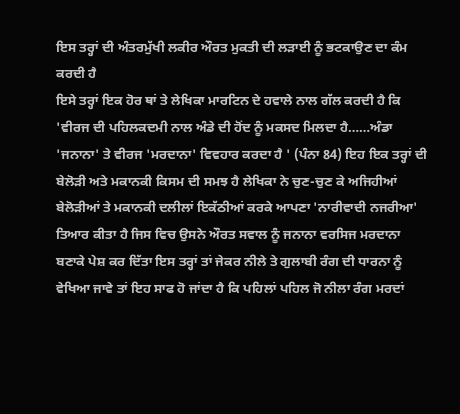ਇਸ ਤਰ੍ਹਾਂ ਦੀ ਅੰਤਰਮੁੱਖੀ ਲਕੀਰ ਔਰਤ ਮੁਕਤੀ ਦੀ ਲੜਾਈ ਨੂੰ ਭਟਕਾਉਣ ਦਾ ਕੰਮ ਕਰਦੀ ਹੈ
ਇਸੇ ਤਰ੍ਹਾਂ ਇਕ ਹੋਰ ਥਾਂ ਤੇ ਲੇਖਿਕਾ ਮਾਰਟਿਨ ਦੇ ਹਵਾਲੇ ਨਾਲ ਗੱਲ ਕਰਦੀ ਹੈ ਕਿ 'ਵੀਰਜ ਦੀ ਪਹਿਲਕਦਮੀ ਨਾਲ ਅੰਡੇ ਦੀ ਹੋਂਦ ਨੂੰ ਮਕਸਦ ਮਿਲਦਾ ਹੈ……ਅੰਡਾ 'ਜਨਾਨਾ' ਤੇ ਵੀਰਜ 'ਮਰਦਾਨਾ' ਵਿਵਹਾਰ ਕਰਦਾ ਹੈ ' (ਪੰਨਾ 84) ਇਹ ਇਕ ਤਰ੍ਹਾਂ ਦੀ ਬੇਲੋੜੀ ਅਤੇ ਮਕਾਨਕੀ ਕਿਸਮ ਦੀ ਸਮਝ ਹੈ ਲੇਖਿਕਾ ਨੇ ਚੁਣ-ਚੁਣ ਕੇ ਅਜਿਹੀਆਂ ਬੇਲੋੜੀਆਂ ਤੇ ਮਕਾਨਕੀ ਦਲੀਲਾਂ ਇਕੱਠੀਆਂ ਕਰਕੇ ਆਪਣਾ 'ਨਾਰੀਵਾਦੀ ਨਜਰੀਆ' ਤਿਆਰ ਕੀਤਾ ਹੈ ਜਿਸ ਵਿਚ ਉਸਨੇ ਔਰਤ ਸਵਾਲ ਨੂੰ ਜਨਾਨਾ ਵਰਸਿਜ ਮਰਦਾਨਾ ਬਣਾਕੇ ਪੇਸ਼ ਕਰ ਦਿੱਤਾ ਇਸ ਤਰ੍ਹਾਂ ਤਾਂ ਜੇਕਰ ਨੀਲੇ ਤੇ ਗੁਲਾਬੀ ਰੰਗ ਦੀ ਧਾਰਨਾ ਨੂੰ ਵੇਖਿਆ ਜਾਵੇ ਤਾਂ ਇਹ ਸਾਫ ਹੋ ਜਾਂਦਾ ਹੈ ਕਿ ਪਹਿਲਾਂ ਪਹਿਲ ਜੋ ਨੀਲਾ ਰੰਗ ਮਰਦਾਂ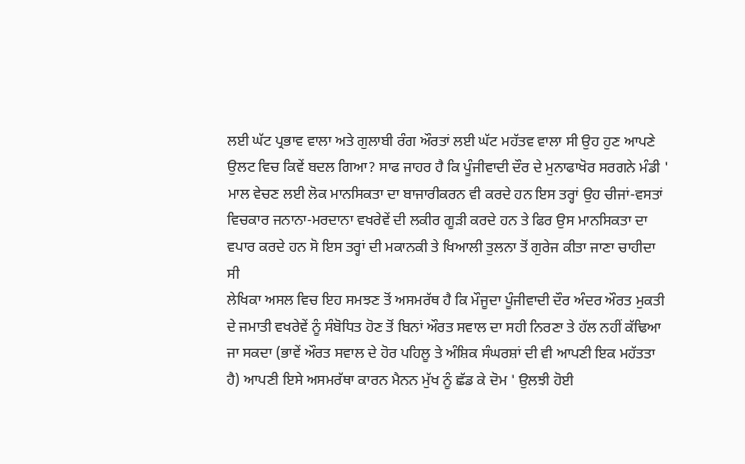ਲਈ ਘੱਟ ਪ੍ਰਭਾਵ ਵਾਲਾ ਅਤੇ ਗੁਲਾਬੀ ਰੰਗ ਔਰਤਾਂ ਲਈ ਘੱਟ ਮਹੱਤਵ ਵਾਲਾ ਸੀ ਉਹ ਹੁਣ ਆਪਣੇ ਉਲਟ ਵਿਚ ਕਿਵੇਂ ਬਦਲ ਗਿਆ? ਸਾਫ ਜਾਹਰ ਹੈ ਕਿ ਪੂੰਜੀਵਾਦੀ ਦੌਰ ਦੇ ਮੁਨਾਫਾਖੋਰ ਸਰਗਨੇ ਮੰਡੀ ' ਮਾਲ ਵੇਚਣ ਲਈ ਲੋਕ ਮਾਨਸਿਕਤਾ ਦਾ ਬਾਜਾਰੀਕਰਨ ਵੀ ਕਰਦੇ ਹਨ ਇਸ ਤਰ੍ਹਾਂ ਉਹ ਚੀਜਾਂ-ਵਸਤਾਂ ਵਿਚਕਾਰ ਜਨਾਨਾ-ਮਰਦਾਨਾ ਵਖਰੇਵੇਂ ਦੀ ਲਕੀਰ ਗੂੜੀ ਕਰਦੇ ਹਨ ਤੇ ਫਿਰ ਉਸ ਮਾਨਸਿਕਤਾ ਦਾ ਵਪਾਰ ਕਰਦੇ ਹਨ ਸੋ ਇਸ ਤਰ੍ਹਾਂ ਦੀ ਮਕਾਨਕੀ ਤੇ ਖਿਆਲੀ ਤੁਲਨਾ ਤੋਂ ਗੁਰੇਜ ਕੀਤਾ ਜਾਣਾ ਚਾਹੀਦਾ ਸੀ
ਲੇਖਿਕਾ ਅਸਲ ਵਿਚ ਇਹ ਸਮਝਣ ਤੋਂ ਅਸਮਰੱਥ ਹੈ ਕਿ ਮੌਜੂਦਾ ਪੂੰਜੀਵਾਦੀ ਦੌਰ ਅੰਦਰ ਔਰਤ ਮੁਕਤੀ ਦੇ ਜਮਾਤੀ ਵਖਰੇਵੇਂ ਨੂੰ ਸੰਬੋਧਿਤ ਹੋਣ ਤੋਂ ਬਿਨਾਂ ਔਰਤ ਸਵਾਲ ਦਾ ਸਹੀ ਨਿਰਣਾ ਤੇ ਹੱਲ ਨਹੀਂ ਕੱਢਿਆ ਜਾ ਸਕਦਾ (ਭਾਵੇਂ ਔਰਤ ਸਵਾਲ ਦੇ ਹੋਰ ਪਹਿਲੂ ਤੇ ਅੰਸ਼ਿਕ ਸੰਘਰਸ਼ਾਂ ਦੀ ਵੀ ਆਪਣੀ ਇਕ ਮਹੱਤਤਾ ਹੈ) ਆਪਣੀ ਇਸੇ ਅਸਮਰੱਥਾ ਕਾਰਨ ਮੈਨਨ ਮੁੱਖ ਨੂੰ ਛੱਡ ਕੇ ਦੋਮ ' ਉਲਝੀ ਹੋਈ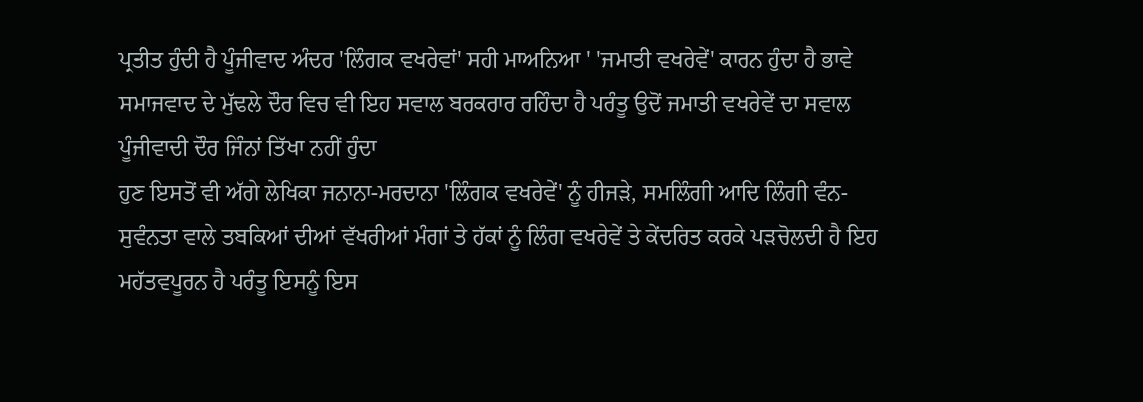ਪ੍ਰਤੀਤ ਹੁੰਦੀ ਹੈ ਪੂੰਜੀਵਾਦ ਅੰਦਰ 'ਲਿੰਗਕ ਵਖਰੇਵਾਂ' ਸਹੀ ਮਾਅਨਿਆ ' 'ਜਮਾਤੀ ਵਖਰੇਵੇਂ' ਕਾਰਨ ਹੁੰਦਾ ਹੈ ਭਾਵੇ ਸਮਾਜਵਾਦ ਦੇ ਮੁੱਢਲੇ ਦੌਰ ਵਿਚ ਵੀ ਇਹ ਸਵਾਲ ਬਰਕਰਾਰ ਰਹਿੰਦਾ ਹੈ ਪਰੰਤੂ ਉਦੋਂ ਜਮਾਤੀ ਵਖਰੇਵੇਂ ਦਾ ਸਵਾਲ ਪੂੰਜੀਵਾਦੀ ਦੌਰ ਜਿੰਨਾਂ ਤਿੱਖਾ ਨਹੀਂ ਹੁੰਦਾ
ਹੁਣ ਇਸਤੋਂ ਵੀ ਅੱਗੇ ਲੇਖਿਕਾ ਜਨਾਨਾ-ਮਰਦਾਨਾ 'ਲਿੰਗਕ ਵਖਰੇਵੇਂ' ਨੂੰ ਹੀਜੜੇ, ਸਮਲਿੰਗੀ ਆਦਿ ਲਿੰਗੀ ਵੰਨ-ਸੁਵੰਨਤਾ ਵਾਲੇ ਤਬਕਿਆਂ ਦੀਆਂ ਵੱਖਰੀਆਂ ਮੰਗਾਂ ਤੇ ਹੱਕਾਂ ਨੂੰ ਲਿੰਗ ਵਖਰੇਵੇਂ ਤੇ ਕੇਂਦਰਿਤ ਕਰਕੇ ਪੜਚੋਲਦੀ ਹੈ ਇਹ ਮਹੱਤਵਪੂਰਨ ਹੈ ਪਰੰਤੂ ਇਸਨੂੰ ਇਸ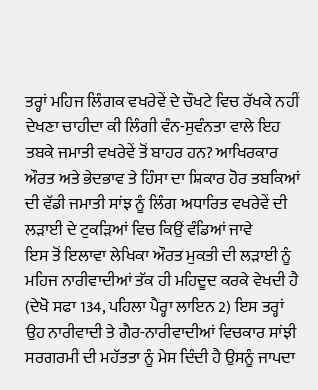ਤਰ੍ਹਾਂ ਮਹਿਜ ਲਿੰਗਕ ਵਖਰੇਵੇਂ ਦੇ ਚੌਖਟੇ ਵਿਚ ਰੱਖਕੇ ਨਹੀਂ ਦੇਖਣਾ ਚਾਹੀਦਾ ਕੀ ਲਿੰਗੀ ਵੰਨ-ਸੁਵੰਨਤਾ ਵਾਲੇ ਇਹ ਤਬਕੇ ਜਮਾਤੀ ਵਖਰੇਵੇਂ ਤੋਂ ਬਾਹਰ ਹਨ? ਆਖਿਰਕਾਰ ਔਰਤ ਅਤੇ ਭੇਦਭਾਵ ਤੇ ਹਿੰਸਾ ਦਾ ਸ਼ਿਕਾਰ ਹੋਰ ਤਬਕਿਆਂ ਦੀ ਵੱਡੀ ਜਮਾਤੀ ਸਾਂਝ ਨੂੰ ਲਿੰਗ ਅਧਾਰਿਤ ਵਖਰੇਵੇਂ ਦੀ ਲੜਾਈ ਦੇ ਟੁਕੜਿਆਂ ਵਿਚ ਕਿਉਂ ਵੰਡਿਆਂ ਜਾਵੇ
ਇਸ ਤੋਂ ਇਲਾਵਾ ਲੇਖਿਕਾ ਔਰਤ ਮੁਕਤੀ ਦੀ ਲੜਾਈ ਨੂੰ ਮਹਿਜ ਨਾਰੀਵਾਦੀਆਂ ਤੱਕ ਹੀ ਮਹਿਦੂਦ ਕਰਕੇ ਵੇਖਦੀ ਹੈ (ਦੇਖੋ ਸਫਾ 134, ਪਹਿਲਾ ਪੈਰ੍ਹਾ ਲਾਇਨ 2) ਇਸ ਤਰ੍ਹਾਂ ਉਹ ਨਾਰੀਵਾਦੀ ਤੇ ਗੈਰ-ਨਾਰੀਵਾਦੀਆਂ ਵਿਚਕਾਰ ਸਾਂਝੀ ਸਰਗਰਮੀ ਦੀ ਮਹੱਤਤਾ ਨੂੰ ਮੇਸ ਦਿੰਦੀ ਹੈ ਉਸਨੂੰ ਜਾਪਦਾ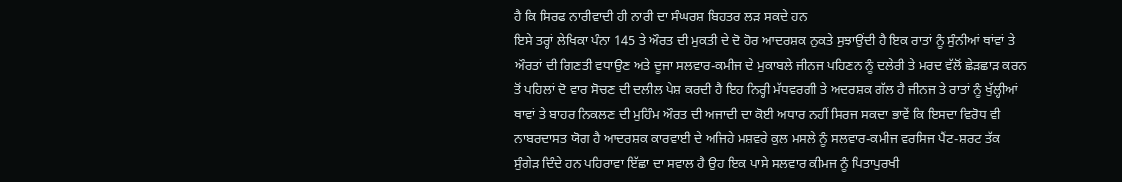ਹੈ ਕਿ ਸਿਰਫ ਨਾਰੀਵਾਦੀ ਹੀ ਨਾਰੀ ਦਾ ਸੰਘਰਸ਼ ਬਿਹਤਰ ਲੜ ਸਕਦੇ ਹਨ
ਇਸੇ ਤਰ੍ਹਾਂ ਲੇਖਿਕਾ ਪੰਨਾ 145 ਤੇ ਔਰਤ ਦੀ ਮੁਕਤੀ ਦੇ ਦੋ ਹੋਰ ਆਦਰਸ਼ਕ ਨੁਕਤੇ ਸੁਝਾਉਂਦੀ ਹੈ ਇਕ ਰਾਤਾਂ ਨੂੰ ਸੁੰਨੀਆਂ ਥਾਂਵਾਂ ਤੇ ਔਰਤਾਂ ਦੀ ਗਿਣਤੀ ਵਧਾਉਣ ਅਤੇ ਦੂਜਾ ਸਲਵਾਰ-ਕਮੀਜ ਦੇ ਮੁਕਾਬਲੇ ਜੀਨਜ ਪਹਿਣਨ ਨੂੰ ਦਲੇਰੀ ਤੇ ਮਰਦ ਵੱਲੋਂ ਛੇੜਛਾੜ ਕਰਨ ਤੋਂ ਪਹਿਲਾਂ ਦੋ ਵਾਰ ਸੋਚਣ ਦੀ ਦਲੀਲ ਪੇਸ਼ ਕਰਦੀ ਹੈ ਇਹ ਨਿਰ੍ਹੀ ਮੱਧਵਰਗੀ ਤੇ ਅਦਰਸ਼ਕ ਗੱਲ ਹੈ ਜੀਨਜ ਤੇ ਰਾਤਾਂ ਨੂੰ ਖੁੱਲ੍ਹੀਆਂ ਥਾਵਾਂ ਤੇ ਬਾਹਰ ਨਿਕਲਣ ਦੀ ਮੁਹਿੰਮ ਔਰਤ ਦੀ ਅਜਾਦੀ ਦਾ ਕੋਈ ਅਧਾਰ ਨਹੀਂ ਸਿਰਜ ਸਕਦਾ ਭਾਵੇਂ ਕਿ ਇਸਦਾ ਵਿਰੋਧ ਵੀ ਨਾਬਰਦਾਸਤ ਯੋਗ ਹੈ ਆਦਰਸ਼ਕ ਕਾਰਵਾਈ ਦੇ ਅਜਿਹੇ ਮਸ਼ਵਰੇ ਕੁਲ ਮਸਲੇ ਨੂੰ ਸਲਵਾਰ-ਕਮੀਜ ਵਰਸਿਜ ਪੈਂਟ-ਸ਼ਰਟ ਤੱਕ ਸੁੰਗੇੜ ਦਿੰਦੇ ਹਨ ਪਹਿਰਾਵਾ ਇੱਛਾ ਦਾ ਸਵਾਲ ਹੈ ਉਹ ਇਕ ਪਾਸੇ ਸਲਵਾਰ ਕੀਮਜ ਨੂੰ ਪਿਤਾਪੁਰਖੀ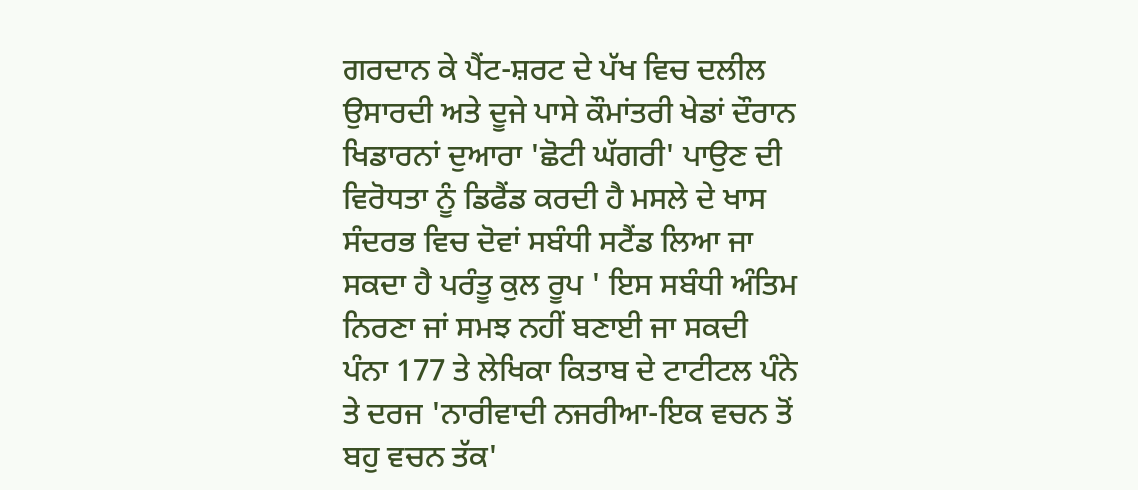ਗਰਦਾਨ ਕੇ ਪੈਂਟ-ਸ਼ਰਟ ਦੇ ਪੱਖ ਵਿਚ ਦਲੀਲ ਉਸਾਰਦੀ ਅਤੇ ਦੂਜੇ ਪਾਸੇ ਕੌਮਾਂਤਰੀ ਖੇਡਾਂ ਦੌਰਾਨ ਖਿਡਾਰਨਾਂ ਦੁਆਰਾ 'ਛੋਟੀ ਘੱਗਰੀ' ਪਾਉਣ ਦੀ ਵਿਰੋਧਤਾ ਨੂੰ ਡਿਫੈਂਡ ਕਰਦੀ ਹੈ ਮਸਲੇ ਦੇ ਖਾਸ ਸੰਦਰਭ ਵਿਚ ਦੋਵਾਂ ਸਬੰਧੀ ਸਟੈਂਡ ਲਿਆ ਜਾ ਸਕਦਾ ਹੈ ਪਰੰਤੂ ਕੁਲ ਰੂਪ ' ਇਸ ਸਬੰਧੀ ਅੰਤਿਮ ਨਿਰਣਾ ਜਾਂ ਸਮਝ ਨਹੀਂ ਬਣਾਈ ਜਾ ਸਕਦੀ
ਪੰਨਾ 177 ਤੇ ਲੇਖਿਕਾ ਕਿਤਾਬ ਦੇ ਟਾਟੀਟਲ ਪੰਨੇ ਤੇ ਦਰਜ 'ਨਾਰੀਵਾਦੀ ਨਜਰੀਆ-ਇਕ ਵਚਨ ਤੋਂ ਬਹੁ ਵਚਨ ਤੱਕ'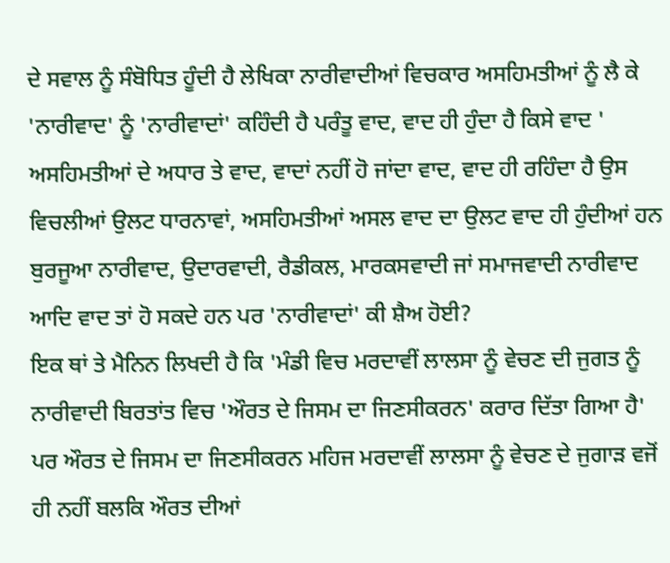ਦੇ ਸਵਾਲ ਨੂੰ ਸੰਬੋਧਿਤ ਹੂੰਦੀ ਹੈ ਲੇਖਿਕਾ ਨਾਰੀਵਾਦੀਆਂ ਵਿਚਕਾਰ ਅਸਹਿਮਤੀਆਂ ਨੂੰ ਲੈ ਕੇ 'ਨਾਰੀਵਾਦ' ਨੂੰ 'ਨਾਰੀਵਾਦਾਂ' ਕਹਿੰਦੀ ਹੈ ਪਰੰਤੂ ਵਾਦ, ਵਾਦ ਹੀ ਹੁੰਦਾ ਹੈ ਕਿਸੇ ਵਾਦ ' ਅਸਹਿਮਤੀਆਂ ਦੇ ਅਧਾਰ ਤੇ ਵਾਦ, ਵਾਦਾਂ ਨਹੀਂ ਹੋ ਜਾਂਦਾ ਵਾਦ, ਵਾਦ ਹੀ ਰਹਿੰਦਾ ਹੈ ਉਸ ਵਿਚਲੀਆਂ ਉਲਟ ਧਾਰਨਾਵਾਂ, ਅਸਹਿਮਤੀਆਂ ਅਸਲ ਵਾਦ ਦਾ ਉਲਟ ਵਾਦ ਹੀ ਹੁੰਦੀਆਂ ਹਨ ਬੁਰਜੂਆ ਨਾਰੀਵਾਦ, ਉਦਾਰਵਾਦੀ, ਰੈਡੀਕਲ, ਮਾਰਕਸਵਾਦੀ ਜਾਂ ਸਮਾਜਵਾਦੀ ਨਾਰੀਵਾਦ ਆਦਿ ਵਾਦ ਤਾਂ ਹੋ ਸਕਦੇ ਹਨ ਪਰ 'ਨਾਰੀਵਾਦਾਂ' ਕੀ ਸ਼ੈਅ ਹੋਈ?
ਇਕ ਥਾਂ ਤੇ ਮੈਨਿਨ ਲਿਖਦੀ ਹੈ ਕਿ 'ਮੰਡੀ ਵਿਚ ਮਰਦਾਵੀਂ ਲਾਲਸਾ ਨੂੰ ਵੇਚਣ ਦੀ ਜੁਗਤ ਨੂੰ ਨਾਰੀਵਾਦੀ ਬਿਰਤਾਂਤ ਵਿਚ 'ਔਰਤ ਦੇ ਜਿਸਮ ਦਾ ਜਿਣਸੀਕਰਨ' ਕਰਾਰ ਦਿੱਤਾ ਗਿਆ ਹੈ' ਪਰ ਔਰਤ ਦੇ ਜਿਸਮ ਦਾ ਜਿਣਸੀਕਰਨ ਮਹਿਜ ਮਰਦਾਵੀਂ ਲਾਲਸਾ ਨੂੰ ਵੇਚਣ ਦੇ ਜੁਗਾੜ ਵਜੋਂ ਹੀ ਨਹੀਂ ਬਲਕਿ ਔਰਤ ਦੀਆਂ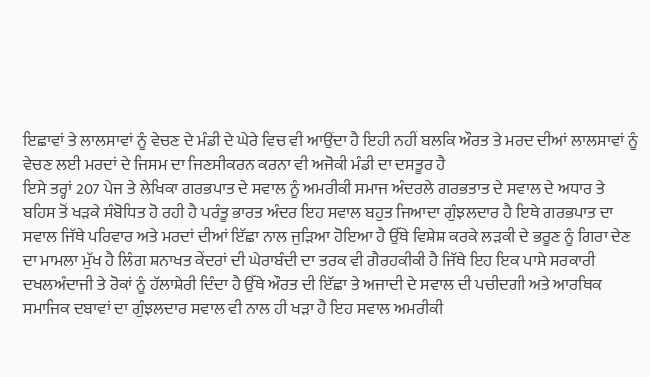ਇਛਾਵਾਂ ਤੇ ਲਾਲਸਾਵਾਂ ਨੂੰ ਵੇਚਣ ਦੇ ਮੰਡੀ ਦੇ ਘੇਰੇ ਵਿਚ ਵੀ ਆਉਂਦਾ ਹੈ ਇਹੀ ਨਹੀਂ ਬਲਕਿ ਔਰਤ ਤੇ ਮਰਦ ਦੀਆਂ ਲਾਲਸਾਵਾਂ ਨੂੰ ਵੇਚਣ ਲਈ ਮਰਦਾਂ ਦੇ ਜਿਸਮ ਦਾ ਜਿਣਸੀਕਰਨ ਕਰਨਾ ਵੀ ਅਜੋਕੀ ਮੰਡੀ ਦਾ ਦਸਤੂਰ ਹੈ
ਇਸੇ ਤਰ੍ਹਾਂ 207 ਪੇਜ ਤੇ ਲੇਖਿਕਾ ਗਰਭਪਾਤ ਦੇ ਸਵਾਲ ਨੂੰ ਅਮਰੀਕੀ ਸਮਾਜ ਅੰਦਰਲੇ ਗਰਭਤਾਤ ਦੇ ਸਵਾਲ ਦੇ ਅਧਾਰ ਤੇ ਬਹਿਸ ਤੋਂ ਖੜਕੇ ਸੰਬੋਧਿਤ ਹੋ ਰਹੀ ਹੈ ਪਰੰਤੂ ਭਾਰਤ ਅੰਦਰ ਇਹ ਸਵਾਲ ਬਹੁਤ ਜਿਆਦਾ ਗੁੰਝਲਦਾਰ ਹੈ ਇਥੇ ਗਰਭਪਾਤ ਦਾ ਸਵਾਲ ਜਿੱਥੇ ਪਰਿਵਾਰ ਅਤੇ ਮਰਦਾਂ ਦੀਆਂ ਇੱਛਾ ਨਾਲ ਜੁੜਿਆ ਹੋਇਆ ਹੈ ਉੱਥੇ ਵਿਸ਼ੇਸ਼ ਕਰਕੇ ਲੜਕੀ ਦੇ ਭਰੂਣ ਨੂੰ ਗਿਰਾ ਦੇਣ ਦਾ ਮਾਮਲਾ ਮੁੱਖ ਹੈ ਲਿੰਗ ਸ਼ਨਾਖਤ ਕੇਂਦਰਾਂ ਦੀ ਘੇਰਾਬੰਦੀ ਦਾ ਤਰਕ ਵੀ ਗੈਰਹਕੀਕੀ ਹੈ ਜਿੱਥੇ ਇਹ ਇਕ ਪਾਸੇ ਸਰਕਾਰੀ ਦਖਲਅੰਦਾਜੀ ਤੇ ਰੋਕਾਂ ਨੂੰ ਹੱਲਾਸ਼ੇਰੀ ਦਿੰਦਾ ਹੈ ਉੱਥੇ ਔਰਤ ਦੀ ਇੱਛਾ ਤੇ ਅਜਾਦੀ ਦੇ ਸਵਾਲ ਦੀ ਪਚੀਦਗੀ ਅਤੇ ਆਰਥਿਕ ਸਮਾਜਿਕ ਦਬਾਵਾਂ ਦਾ ਗੁੰਝਲਦਾਰ ਸਵਾਲ ਵੀ ਨਾਲ ਹੀ ਖੜਾ ਹੈ ਇਹ ਸਵਾਲ ਅਮਰੀਕੀ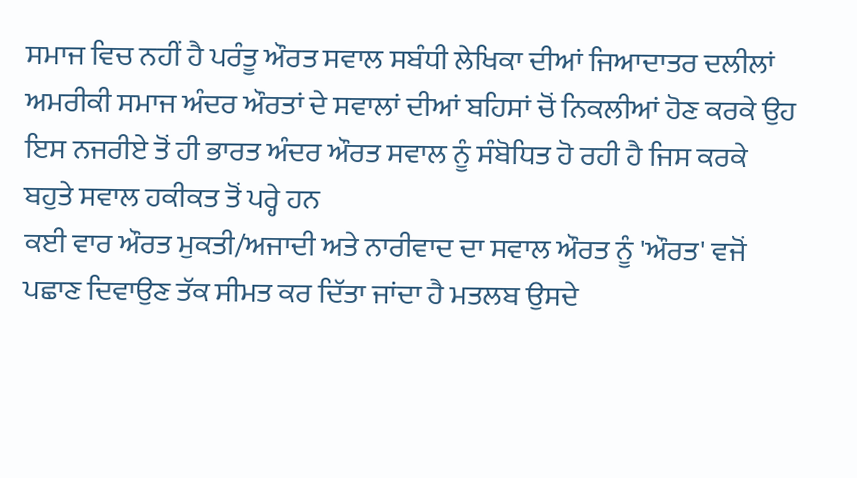ਸਮਾਜ ਵਿਚ ਨਹੀਂ ਹੈ ਪਰੰਤੂ ਔਰਤ ਸਵਾਲ ਸਬੰਧੀ ਲੇਖਿਕਾ ਦੀਆਂ ਜਿਆਦਾਤਰ ਦਲੀਲਾਂ ਅਮਰੀਕੀ ਸਮਾਜ ਅੰਦਰ ਔਰਤਾਂ ਦੇ ਸਵਾਲਾਂ ਦੀਆਂ ਬਹਿਸਾਂ ਚੋਂ ਨਿਕਲੀਆਂ ਹੋਣ ਕਰਕੇ ਉਹ ਇਸ ਨਜਰੀਏ ਤੋਂ ਹੀ ਭਾਰਤ ਅੰਦਰ ਔਰਤ ਸਵਾਲ ਨੂੰ ਸੰਬੋਧਿਤ ਹੋ ਰਹੀ ਹੈ ਜਿਸ ਕਰਕੇ ਬਹੁਤੇ ਸਵਾਲ ਹਕੀਕਤ ਤੋਂ ਪਰ੍ਹੇ ਹਨ
ਕਈ ਵਾਰ ਔਰਤ ਮੁਕਤੀ/ਅਜਾਦੀ ਅਤੇ ਨਾਰੀਵਾਦ ਦਾ ਸਵਾਲ ਔਰਤ ਨੂੰ 'ਔਰਤ' ਵਜੋਂ ਪਛਾਣ ਦਿਵਾਉਣ ਤੱਕ ਸੀਮਤ ਕਰ ਦਿੱਤਾ ਜਾਂਦਾ ਹੈ ਮਤਲਬ ਉਸਦੇ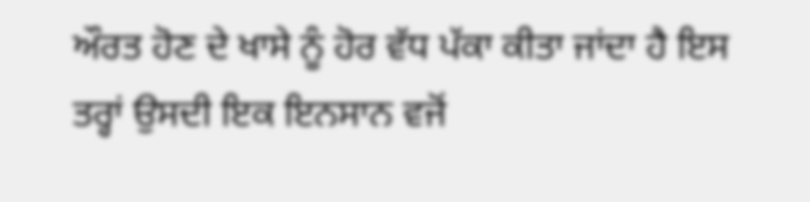ਔਰਤ ਹੋਣ ਦੇ ਖਾਸੇ ਨੂੰ ਹੋਰ ਵੱਧ ਪੱਕਾ ਕੀਤਾ ਜਾਂਦਾ ਹੈ ਇਸ ਤਰ੍ਹਾਂ ਉਸਦੀ ਇਕ ਇਨਸਾਨ ਵਜੋਂ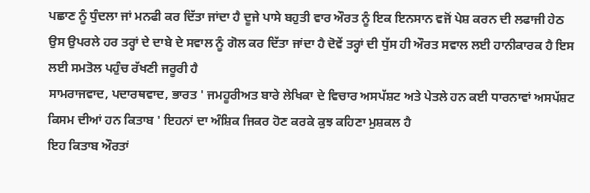ਪਛਾਣ ਨੂੰ ਧੁੰਦਲਾ ਜਾਂ ਮਨਫੀ ਕਰ ਦਿੱਤਾ ਜਾਂਦਾ ਹੈ ਦੂਜੇ ਪਾਸੇ ਬਹੁਤੀ ਵਾਰ ਔਰਤ ਨੂੰ ਇਕ ਇਨਸਾਨ ਵਜੋਂ ਪੇਸ਼ ਕਰਨ ਦੀ ਲਫਾਜੀ ਹੇਠ ਉਸ ਉਪਰਲੇ ਹਰ ਤਰ੍ਹਾਂ ਦੇ ਦਾਬੇ ਦੇ ਸਵਾਲ ਨੂੰ ਗੋਲ ਕਰ ਦਿੱਤਾ ਜਾਂਦਾ ਹੈ ਦੋਵੇਂ ਤਰ੍ਹਾਂ ਦੀ ਧੁੱਸ ਹੀ ਔਰਤ ਸਵਾਲ ਲਈ ਹਾਨੀਕਾਰਕ ਹੈ ਇਸ ਲਈ ਸਮਤੋਲ ਪਹੁੰਚ ਰੱਖਣੀ ਜਰੂਰੀ ਹੈ
ਸਾਮਰਾਜਵਾਦ, ਪਦਾਰਥਵਾਦ, ਭਾਰਤ ' ਜਮਹੂਰੀਅਤ ਬਾਰੇ ਲੇਖਿਕਾ ਦੇ ਵਿਚਾਰ ਅਸਪੱਸ਼ਟ ਅਤੇ ਪੇਤਲੇ ਹਨ ਕਈ ਧਾਰਨਾਵਾਂ ਅਸਪੱਸ਼ਟ ਕਿਸਮ ਦੀਆਂ ਹਨ ਕਿਤਾਬ ' ਇਹਨਾਂ ਦਾ ਅੰਸ਼ਿਕ ਜਿਕਰ ਹੋਣ ਕਰਕੇ ਕੁਝ ਕਹਿਣਾ ਮੁਸ਼ਕਲ ਹੈ
ਇਹ ਕਿਤਾਬ ਔਰਤਾਂ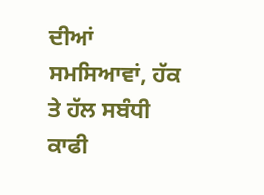ਦੀਆਂ ਸਮਸਿਆਵਾਂ, ਹੱਕ ਤੇ ਹੱਲ ਸਬੰਧੀ ਕਾਫੀ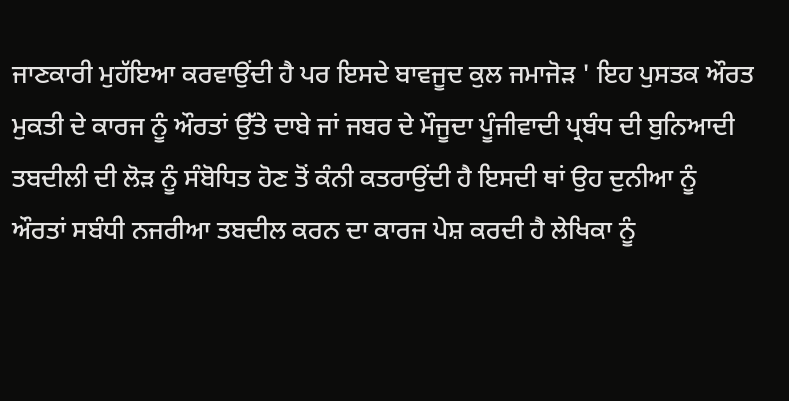ਜਾਣਕਾਰੀ ਮੁਹੱਇਆ ਕਰਵਾਉਂਦੀ ਹੈ ਪਰ ਇਸਦੇ ਬਾਵਜੂਦ ਕੁਲ ਜਮਾਜੋੜ ' ਇਹ ਪੁਸਤਕ ਔਰਤ ਮੁਕਤੀ ਦੇ ਕਾਰਜ ਨੂੰ ਔਰਤਾਂ ਉੱਤੇ ਦਾਬੇ ਜਾਂ ਜਬਰ ਦੇ ਮੌਜੂਦਾ ਪੂੰਜੀਵਾਦੀ ਪ੍ਰਬੰਧ ਦੀ ਬੁਨਿਆਦੀ ਤਬਦੀਲੀ ਦੀ ਲੋੜ ਨੂੰ ਸੰਬੋਧਿਤ ਹੋਣ ਤੋਂ ਕੰਨੀ ਕਤਰਾਉਂਦੀ ਹੈ ਇਸਦੀ ਥਾਂ ਉਹ ਦੁਨੀਆ ਨੂੰ ਔਰਤਾਂ ਸਬੰਧੀ ਨਜਰੀਆ ਤਬਦੀਲ ਕਰਨ ਦਾ ਕਾਰਜ ਪੇਸ਼ ਕਰਦੀ ਹੈ ਲੇਖਿਕਾ ਨੂੰ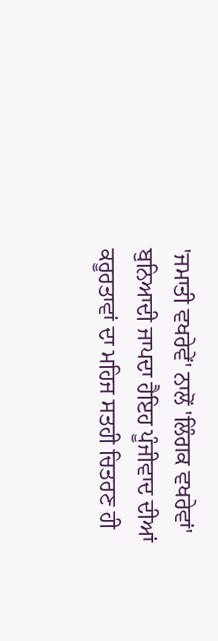'ਜਮਾਤੀ ਵਖਰੇਵੇਂ' ਨਾਲੋਂ 'ਲਿੰਗਕ ਵਖਰੇਵਾਂ' ਬੁਨਿਆਦੀ ਜਾਪਦਾ ਹੈਇਹ ਪੂੰਜੀਵਾਦ ਦੀਆਂ ਕਰੂਰਤਾਵਾਂ ਦਾ ਮਹਿਜ ਸਤਹੀ ਚਿਤਰਣ ਹੀ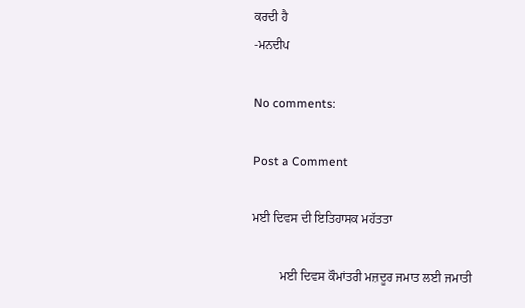ਕਰਦੀ ਹੈ
-ਮਨਦੀਪ

No comments:

Post a Comment

ਮਈ ਦਿਵਸ ਦੀ ਇਤਿਹਾਸਕ ਮਹੱਤਤਾ

         ਮਈ ਦਿਵਸ ਕੌਮਾਂਤਰੀ ਮਜ਼ਦੂਰ ਜਮਾਤ ਲਈ ਜਮਾਤੀ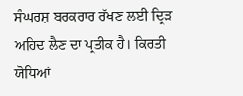ਸੰਘਰਸ਼ ਬਰਕਰਾਰ ਰੱਖਣ ਲਈ ਦ੍ਰਿੜ ਅਹਿਦ ਲੈਣ ਦਾ ਪ੍ਰਤੀਕ ਹੈ। ਕਿਰਤੀ ਯੋਧਿਆਂ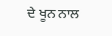ਦੇ ਖੂਨ ਨਾਲ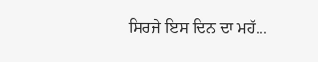ਸਿਰਜੇ ਇਸ ਦਿਨ ਦਾ ਮਹੱ...